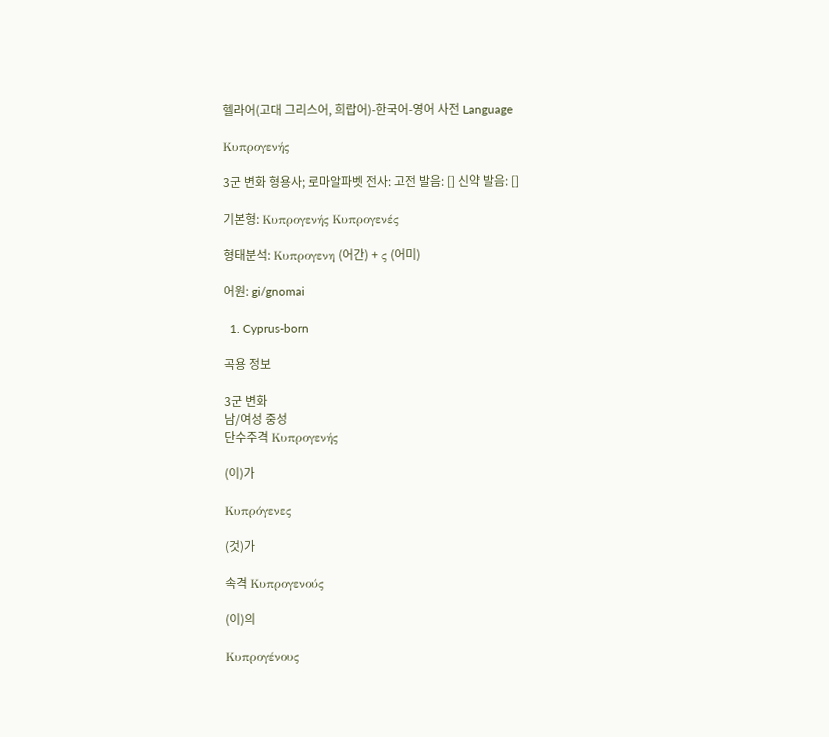헬라어(고대 그리스어, 희랍어)-한국어-영어 사전 Language

Κυπρογενής

3군 변화 형용사; 로마알파벳 전사: 고전 발음: [] 신약 발음: []

기본형: Κυπρογενής Κυπρογενές

형태분석: Κυπρογενη (어간) + ς (어미)

어원: gi/gnomai

  1. Cyprus-born

곡용 정보

3군 변화
남/여성 중성
단수주격 Κυπρογενής

(이)가

Κυπρόγενες

(것)가

속격 Κυπρογενούς

(이)의

Κυπρογένους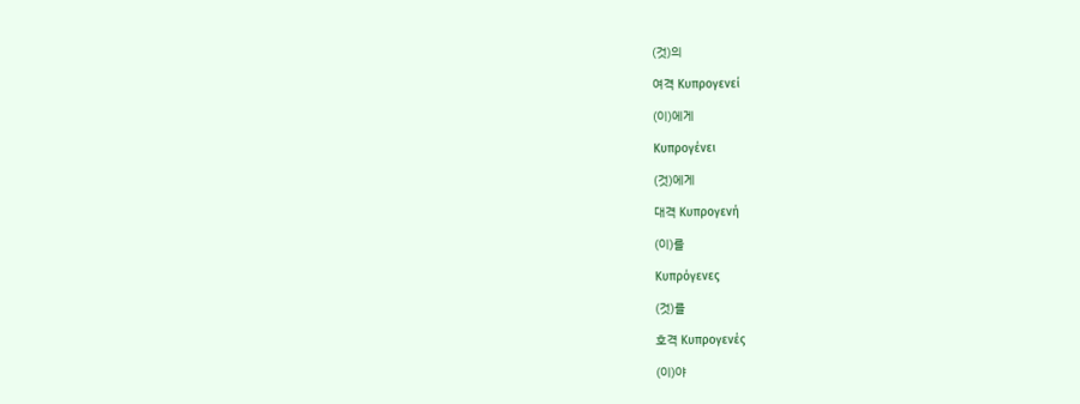(것)의

여격 Κυπρογενεί

(이)에게

Κυπρογένει

(것)에게

대격 Κυπρογενή

(이)를

Κυπρόγενες

(것)를

호격 Κυπρογενές

(이)야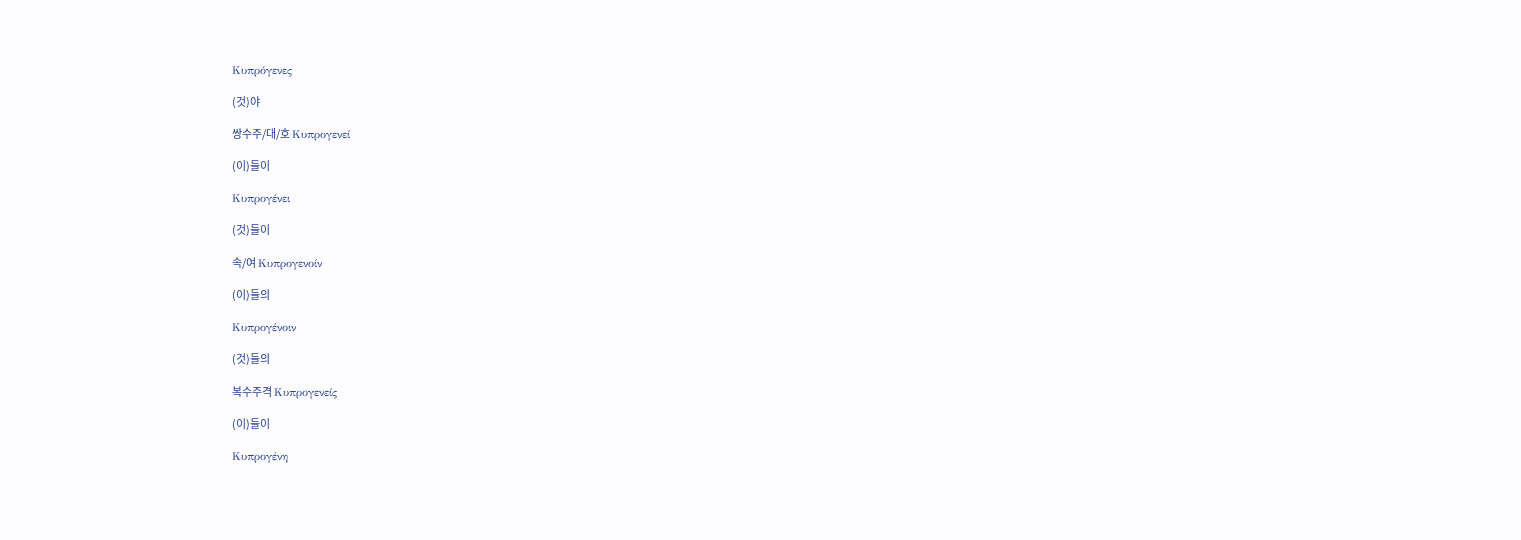Κυπρόγενες

(것)야

쌍수주/대/호 Κυπρογενεί

(이)들이

Κυπρογένει

(것)들이

속/여 Κυπρογενοίν

(이)들의

Κυπρογένοιν

(것)들의

복수주격 Κυπρογενείς

(이)들이

Κυπρογένη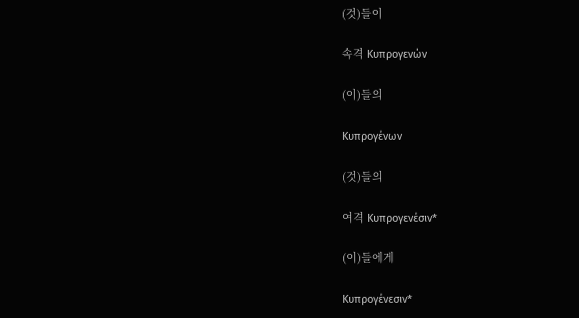(것)들이

속격 Κυπρογενών

(이)들의

Κυπρογένων

(것)들의

여격 Κυπρογενέσιν*

(이)들에게

Κυπρογένεσιν*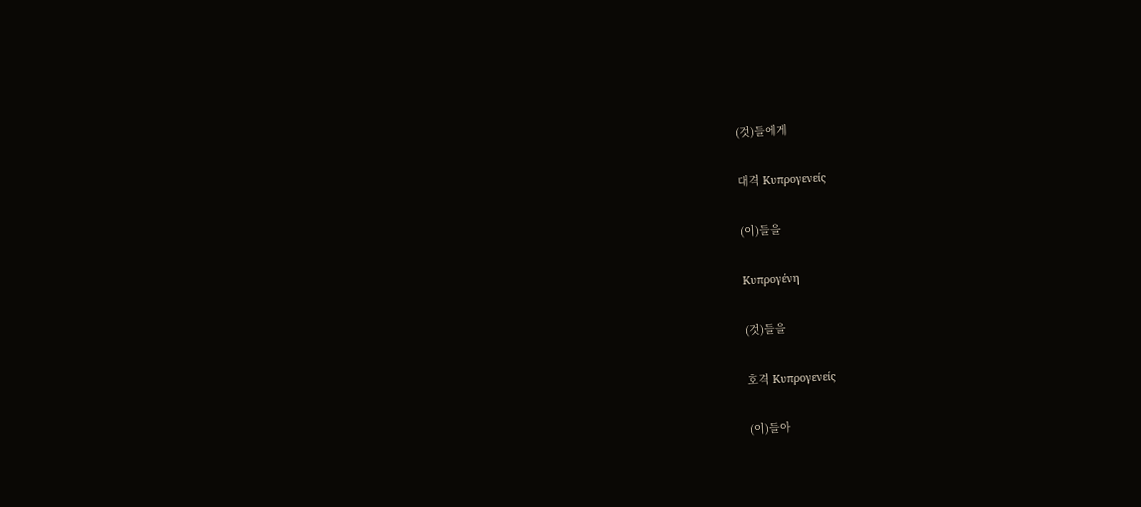(것)들에게

대격 Κυπρογενείς

(이)들을

Κυπρογένη

(것)들을

호격 Κυπρογενείς

(이)들아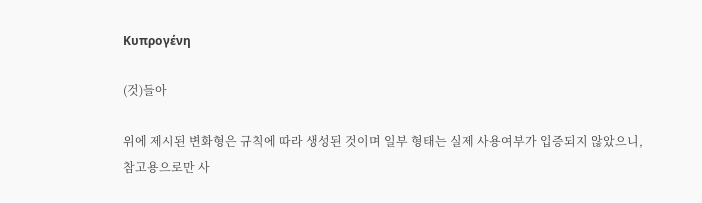Κυπρογένη

(것)들아

위에 제시된 변화형은 규칙에 따라 생성된 것이며 일부 형태는 실제 사용여부가 입증되지 않았으니, 참고용으로만 사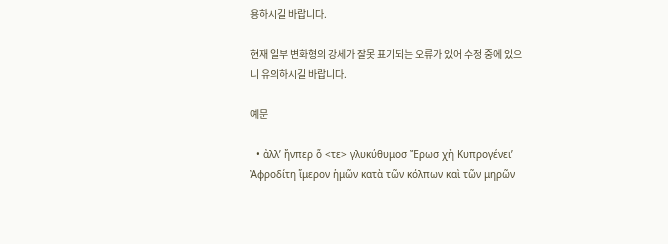용하시길 바랍니다.

현재 일부 변화형의 강세가 잘못 표기되는 오류가 있어 수정 중에 있으니 유의하시길 바랍니다.

예문

  • ἀλλ’ ἤνπερ ὅ <τε> γλυκύθυμοσ Ἔρωσ χἠ Κυπρογένει’ Ἀφροδίτη ἵμερον ἡμῶν κατὰ τῶν κόλπων καὶ τῶν μηρῶν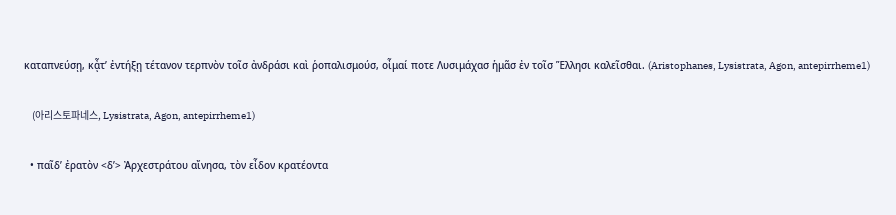καταπνεύσῃ, κᾆτ’ ἐντήξῃ τέτανον τερπνὸν τοῖσ ἀνδράσι καὶ ῥοπαλισμούσ, οἶμαί ποτε Λυσιμάχασ ἡμᾶσ ἐν τοῖσ Ἕλλησι καλεῖσθαι. (Aristophanes, Lysistrata, Agon, antepirrheme1)

    (아리스토파네스, Lysistrata, Agon, antepirrheme1)

  • παῖδ’ ἐρατὸν <δ’> Ἀρχεστράτου αἴνησα, τὸν εἶδον κρατέοντα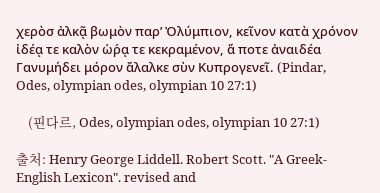χερὸσ ἀλκᾷ βωμὸν παρ’ Ὀλύμπιον, κεῖνον κατὰ χρόνον ἰδέᾳ τε καλὸν ὡρ́ᾳ τε κεκραμένον, ἅ ποτε ἀναιδέα Γανυμήδει μόρον ἄλαλκε σὺν Κυπρογενεῖ. (Pindar, Odes, olympian odes, olympian 10 27:1)

    (핀다르, Odes, olympian odes, olympian 10 27:1)

출처: Henry George Liddell. Robert Scott. "A Greek-English Lexicon". revised and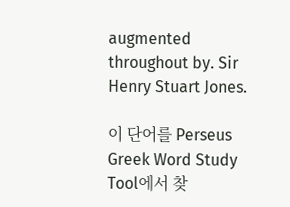augmented throughout by. Sir Henry Stuart Jones.

이 단어를 Perseus Greek Word Study Tool에서 찾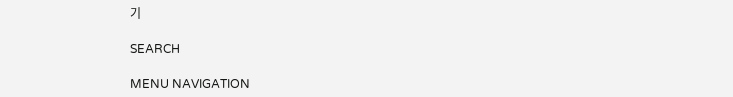기

SEARCH

MENU NAVIGATION